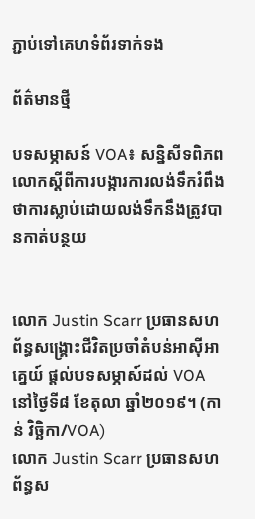ភ្ជាប់ទៅគេហទំព័រទាក់ទង

ព័ត៌មានថ្មី

បទសម្ភាសន៍ VOA៖ សន្និសីទពិភពលោកស្ដីពីការបង្ការការលង់ទឹករំពឹងថាការស្លាប់ដោយលង់ទឹកនឹងត្រូវបានកាត់បន្ថយ


លោក Justin Scarr ប្រធានសហព័ន្ធសង្គ្រោះជីវិតប្រចាំតំបន់អាស៊ីអាគ្នេយ៍ ផ្តល់បទសម្ភាស៍ដល់ VOA នៅថ្ងៃទី៨ ខែតុលា ឆ្នាំ២០១៩។ (កាន់ វិច្ឆិកា/VOA)
លោក Justin Scarr ប្រធានសហព័ន្ធស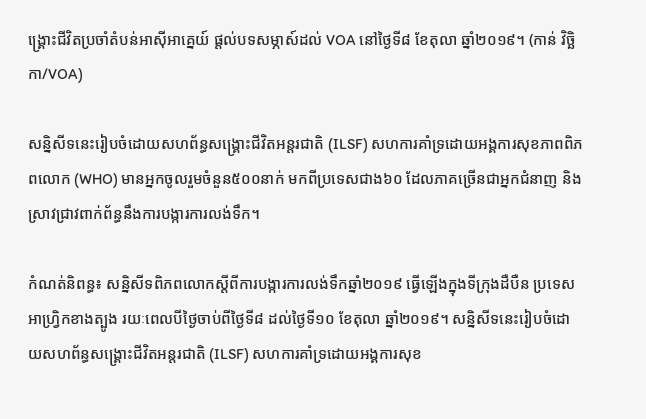ង្គ្រោះជីវិតប្រចាំតំបន់អាស៊ីអាគ្នេយ៍ ផ្តល់បទសម្ភាស៍ដល់ VOA នៅថ្ងៃទី៨ ខែតុលា ឆ្នាំ២០១៩។ (កាន់ វិច្ឆិកា/VOA)

សន្និសីទនេះរៀបចំដោយសហព័ន្ធសង្គ្រោះជីវិតអន្តរជាតិ (ILSF) សហការគាំទ្រដោយអង្គការសុខភាពពិភពលោក (WHO) មានអ្នកចូលរួមចំនួន៥០០នាក់ មកពីប្រទេសជាង៦០ ដែលភាគច្រើនជាអ្នកជំនាញ និងស្រាវជ្រាវពាក់ព័ន្ធនឹងការបង្ការការលង់ទឹក។

កំណត់និពន្ធ៖ សន្និសីទពិភពលោកស្ដីពីការបង្ការការលង់ទឹកឆ្នាំ២០១៩ ធ្វើឡើងក្នុងទីក្រុងដឺបឺន ប្រទេសអាហ្វ្រិកខាងត្បូង រយៈពេលបីថ្ងៃចាប់ពីថ្ងៃទី៨ ដល់ថ្ងៃទី១០ ខែតុលា ឆ្នាំ២០១៩។ សន្និសីទនេះរៀបចំដោយសហព័ន្ធសង្គ្រោះជីវិតអន្តរជាតិ (ILSF) សហការគាំទ្រដោយអង្គការសុខ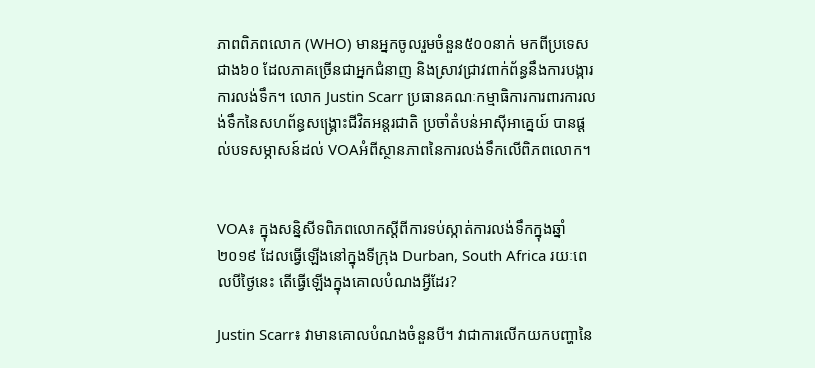ភាពពិភពលោក (WHO) មានអ្នកចូលរួមចំនួន៥០០នាក់ មកពីប្រទេសជាង៦០ ដែលភាគច្រើនជាអ្នកជំនាញ និងស្រាវជ្រាវពាក់ព័ន្ធនឹងការបង្ការការលង់ទឹក។ លោក Justin Scarr ប្រធានគណៈកម្មាធិការការពារការលង់ទឹកនៃសហព័ន្ធសង្គ្រោះជីវិតអន្តរជាតិ ប្រចាំតំបន់អាស៊ីអាគ្នេយ៍ បានផ្តល់បទសម្ភាសន៍ដល់ VOAអំពីស្ថានភាពនៃការលង់ទឹកលើពិភពលោក។


VOA៖ ក្នុងសន្និសីទពិភពលោកស្តីពីការទប់ស្កាត់ការលង់ទឹកក្នុងឆ្នាំ២០១៩ ដែលធ្វើឡើងនៅក្នុងទីក្រុង Durban, South Africa រយៈពេលបីថ្ងៃនេះ តើធ្វើឡើងក្នុងគោលបំណងអ្វីដែរ?

Justin Scarr៖ វាមានគោលបំណងចំនួនបី។ វាជាការលើកយកបញ្ហានៃ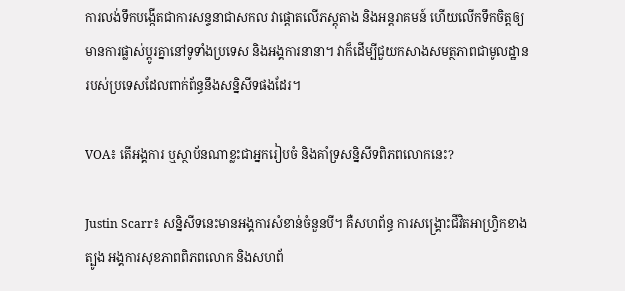ការលង់ទឹកបង្កើតជាការសន្ទនាជាសកល វាផ្តោតលើភស្តុតាង និងអន្តរាគមន៍ ហើយលើកទឹកចិត្តឲ្យមានការផ្លាស់ប្តូរគ្នានៅទូទាំងប្រទេស និងអង្គការនានា។ វាក៏ដើម្បីជួយកសាងសមត្ថភាពជាមូលដ្ឋានរបស់ប្រទេសដែលពាក់ព័ន្ធនឹងសន្និសីទផងដែរ។

VOA៖ តើអង្គការ ឬស្ថាប័នណាខ្លះជាអ្នករៀបចំ និងគាំទ្រសន្និសីទពិភពលោកនេះ?

Justin Scarr៖ សន្និសីទនេះមានអង្គការសំខាន់ចំនួនបី។ គឺសហព័ន្ធ ការសង្គ្រោះជីវិតអាហ្វ្រិកខាងត្បូង អង្គការសុខភាពពិភពលោក និងសហព័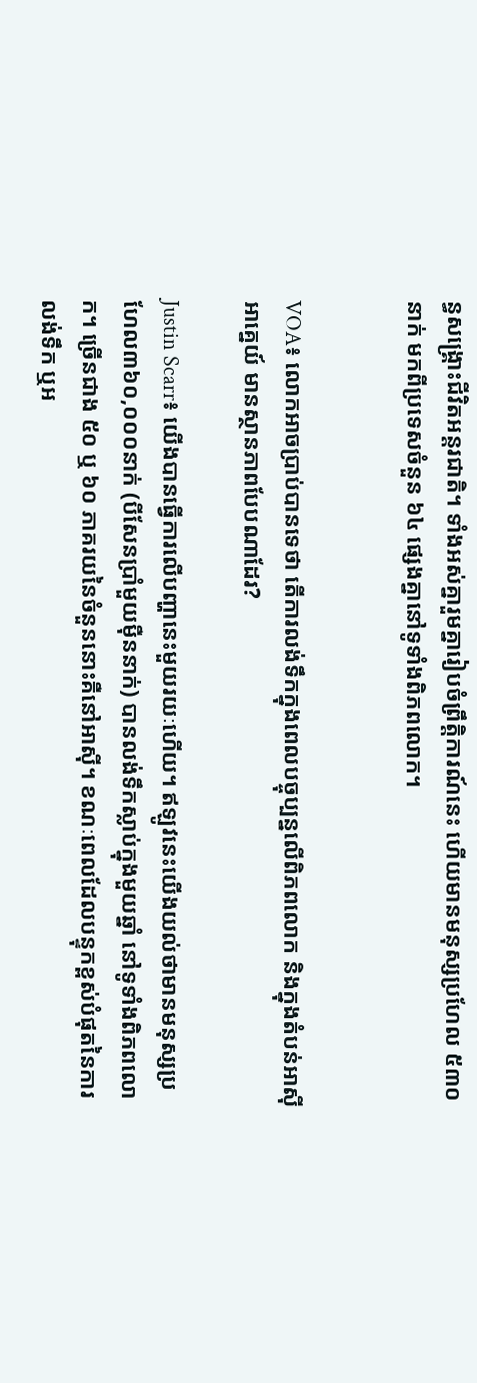ន្ធសង្គ្រោះជីវិតអន្តរជាតិ។ ទាំងអស់គ្នារួមគ្នារៀបចំព្រឹត្តិការណ៍នេះ ហើយមានមនុស្សប្រហែល ៥៣០ នាក់ មកពីប្រទេសចំនួន ៦៤ ផ្សេងគ្នានៅទូទាំងពិភពលោក។


VOA៖ លោកអាចប្រាប់បានទេថា តើការលង់ទឹកក្នុងពេលបច្ចុប្បន្នលើពិភពលោក និងក្នុងតំបន់អាស៊ីអាគ្នេយ៍ មានស្ថានភាពបែបណាដែរ?

Justin Scarr៖ យើងបានធ្វើការលើបញ្ហានេះមួយរយៈហើយ។ ឥឡូវនេះយើងយល់ថាមានមនុស្សប្រហែល៣៦០,០០០នាក់ (បីសែនប្រាំមួយម៉ឺននាក់) បានលង់ទឹកស្លាប់ក្នុងមួយឆ្នាំ នៅទូទាំងពិភពលោក។ ច្រើនជាង ៥០ ឬ ៦០ ភាគរយនៃចំនួននោះគឺនៅអាស៊ី។ ខណៈពេលដែលបន្ទុកខ្ពស់បំផុតនៃការលង់ទឹក ឬអ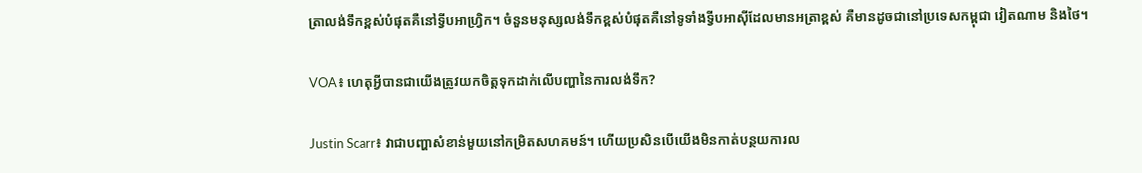ត្រាលង់ទឹកខ្ពស់បំផុតគឺនៅទ្វីបអាហ្វ្រិក។ ចំនួនមនុស្សលង់ទឹកខ្ពស់បំផុតគឺនៅទូទាំងទ្វីបអាស៊ីដែលមានអត្រាខ្ពស់ គឺមានដូចជានៅប្រទេសកម្ពុជា វៀតណាម និងថៃ។

VOA៖ ហេតុអ្វីបានជាយើងត្រូវយកចិត្តទុកដាក់លើបញ្ហានៃការលង់ទឹក?

Justin Scarr៖ វាជាបញ្ហាសំខាន់មួយនៅកម្រិតសហគមន៍។ ហើយប្រសិនបើយើងមិនកាត់បន្ថយការល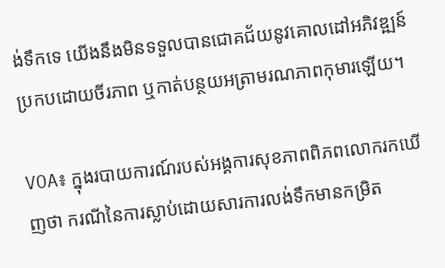ង់ទឹកទេ យើងនឹងមិនទទួលបានជោគជ័យនូវគោលដៅអភិវឌ្ឍន៍ប្រកបដោយចីរភាព ឬកាត់បន្ថយអត្រាមរណភាពកុមារឡើយ។

VOA៖ ក្នុងរបាយការណ៍របស់អង្គការសុខភាពពិភពលោករកឃើញថា ករណីនៃការស្លាប់ដោយសារការលង់ទឹកមានកម្រិត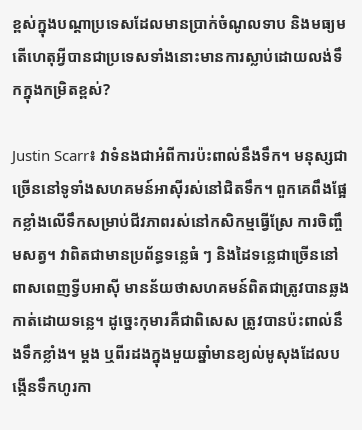ខ្ពស់ក្នុងបណ្តាប្រទេសដែលមានប្រាក់ចំណូលទាប និងមធ្យម តើហេតុអ្វីបានជាប្រទេសទាំងនោះមានការស្លាប់ដោយលង់ទឹកក្នុងកម្រិតខ្ពស់?

Justin Scarr៖ វាទំនងជាអំពីការប៉ះពាល់នឹងទឹក។ មនុស្សជាច្រើននៅទូទាំងសហគមន៍អាស៊ីរស់នៅជិតទឹក។ ពួកគេពឹងផ្អែកខ្លាំងលើទឹកសម្រាប់ជីវភាពរស់នៅកសិកម្មធ្វើស្រែ ការចិញ្ចឹមសត្វ។ វាពិតជាមានប្រព័ន្ធទន្លេធំ ៗ និងដៃទន្លេជាច្រើននៅពាសពេញទ្វីបអាស៊ី មានន័យថាសហគមន៍ពិតជាត្រូវបានឆ្លងកាត់ដោយទន្លេ។ ដូច្នេះកុមារគឺជាពិសេស ត្រូវបានប៉ះពាល់នឹងទឹកខ្លាំង។ ម្តង ឬពីរដងក្នុងមួយឆ្នាំមានខ្យល់មូសុងដែលបង្កើនទឹកហូរកា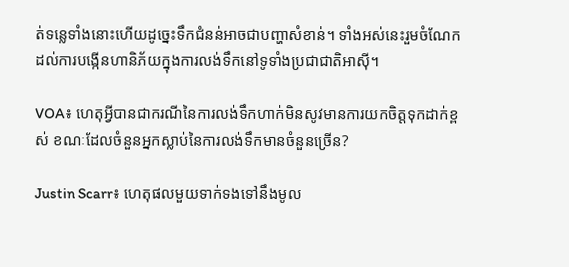ត់ទន្លេទាំងនោះហើយដូច្នេះទឹកជំនន់អាចជាបញ្ហាសំខាន់។ ទាំងអស់នេះរួមចំណែកដល់ការបង្កើនហានិភ័យក្នុងការលង់ទឹកនៅទូទាំងប្រជាជាតិអាស៊ី។

VOA៖ ហេតុអ្វីបានជាករណីនៃការលង់ទឹកហាក់មិនសូវមានការយកចិត្តទុកដាក់ខ្ពស់ ខណៈដែលចំនួនអ្នកស្លាប់នៃការលង់ទឹកមានចំនួនច្រើន?

Justin Scarr៖ ហេតុផលមួយទាក់ទងទៅនឹងមូល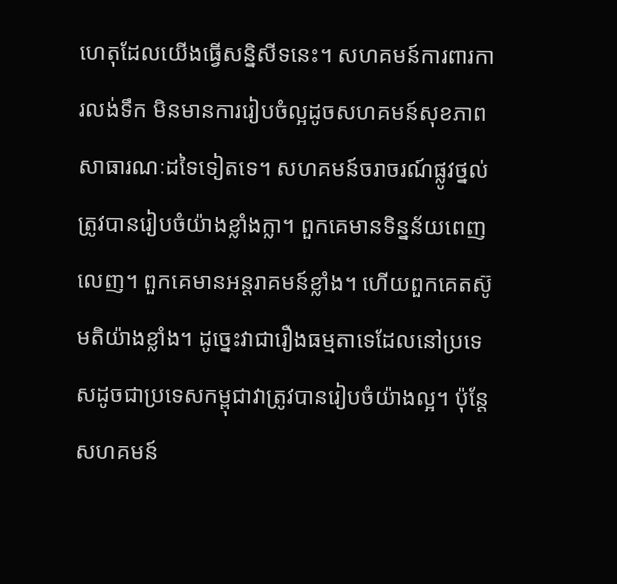ហេតុដែលយើងធ្វើសន្និសីទនេះ។ សហគមន៍ការពារការលង់ទឹក មិនមានការរៀបចំល្អដូចសហគមន៍សុខភាពសាធារណៈដទៃទៀតទេ។ សហគមន៍ចរាចរណ៍ផ្លូវថ្នល់ត្រូវបានរៀបចំយ៉ាងខ្លាំងក្លា។ ពួកគេមានទិន្នន័យពេញលេញ។ ពួកគេមានអន្តរាគមន៍ខ្លាំង។ ហើយពួកគេតស៊ូមតិយ៉ាងខ្លាំង។ ដូច្នេះវាជារឿងធម្មតាទេដែលនៅប្រទេសដូចជាប្រទេសកម្ពុជាវាត្រូវបានរៀបចំយ៉ាងល្អ។ ប៉ុន្តែសហគមន៍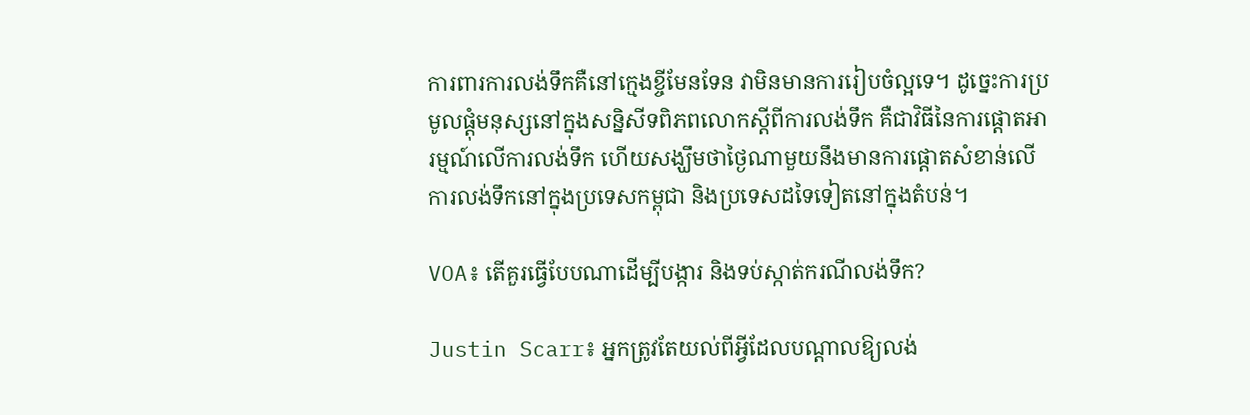ការពារការលង់ទឹកគឺនៅក្មេងខ្ចីមែនទែន វាមិនមានការរៀបចំល្អទេ។ ដូច្នេះការប្រមូលផ្តុំមនុស្សនៅក្នុងសន្និសីទពិភពលោកស្តីពីការលង់ទឹក គឺជាវិធីនៃការផ្តោតអារម្មណ៍លើការលង់ទឹក ហើយសង្ឃឹមថាថ្ងៃណាមួយនឹងមានការផ្តោតសំខាន់លើការលង់ទឹកនៅក្នុងប្រទេសកម្ពុជា និងប្រទេសដទៃទៀតនៅក្នុងតំបន់។

VOA៖ តើគួរធ្វើបែបណាដើម្បីបង្ការ និងទប់ស្កាត់ករណីលង់ទឹក?

Justin Scarr៖ អ្នកត្រូវតែយល់ពីអ្វីដែលបណ្តាលឱ្យលង់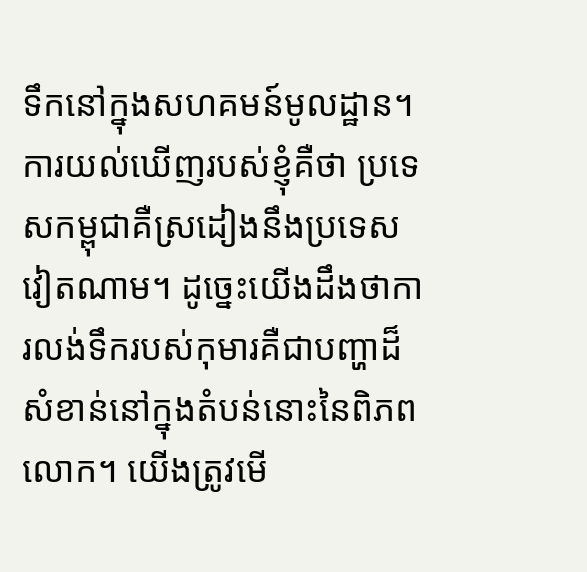ទឹកនៅក្នុងសហគមន៍មូលដ្ឋាន។ ការយល់ឃើញរបស់ខ្ញុំគឺថា ប្រទេសកម្ពុជាគឺស្រដៀងនឹងប្រទេសវៀតណាម។ ដូច្នេះយើងដឹងថាការលង់ទឹករបស់កុមារគឺជាបញ្ហាដ៏សំខាន់នៅក្នុងតំបន់នោះនៃពិភពលោក។ យើងត្រូវមើ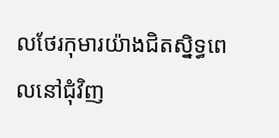លថែរកុមារយ៉ាងជិតស្និទ្ធពេលនៅជុំវិញ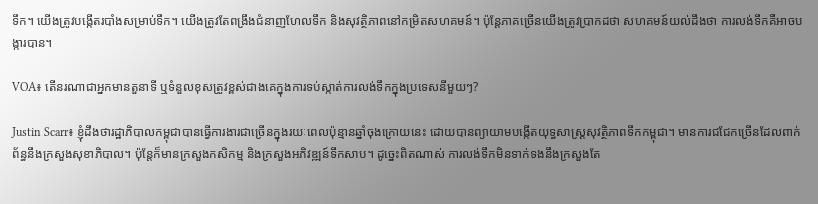ទឹក។ យើងត្រូវបង្កើតរបាំងសម្រាប់ទឹក។ យើងត្រូវតែពង្រឹងជំនាញហែលទឹក និងសុវត្ថិភាពនៅកម្រិតសហគមន៍។ ប៉ុន្តែភាគច្រើនយើងត្រូវប្រាកដថា សហគមន៍យល់ដឹងថា ការលង់ទឹកគឺអាចបង្ការបាន។

VOA៖ តើនរណាជាអ្នកមានតួនាទី ឬទំនួលខុសត្រូវខ្ពស់ជាងគេក្នុងការទប់ស្កាត់ការលង់ទឹកក្នុងប្រទេសនីមួយៗ?

Justin Scarr៖ ខ្ញុំដឹងថារដ្ឋាភិបាលកម្ពុជាបានធ្វើការងារជាច្រើនក្នុងរយៈពេលប៉ុន្មានឆ្នាំចុងក្រោយនេះ ដោយបានព្យាយាមបង្កើតយុទ្ធសាស្ត្រសុវត្ថិភាពទឹកកម្ពុជា។ មានការជជែកច្រើនដែលពាក់ព័ន្ធនឹងក្រសួងសុខាភិបាល។ ប៉ុន្តែក៏មានក្រសួងកសិកម្ម និងក្រសួងអភិវឌ្ឍន៍ទឹកសាប។ ដូច្នេះពិតណាស់ ការលង់ទឹកមិនទាក់ទងនឹងក្រសួងតែ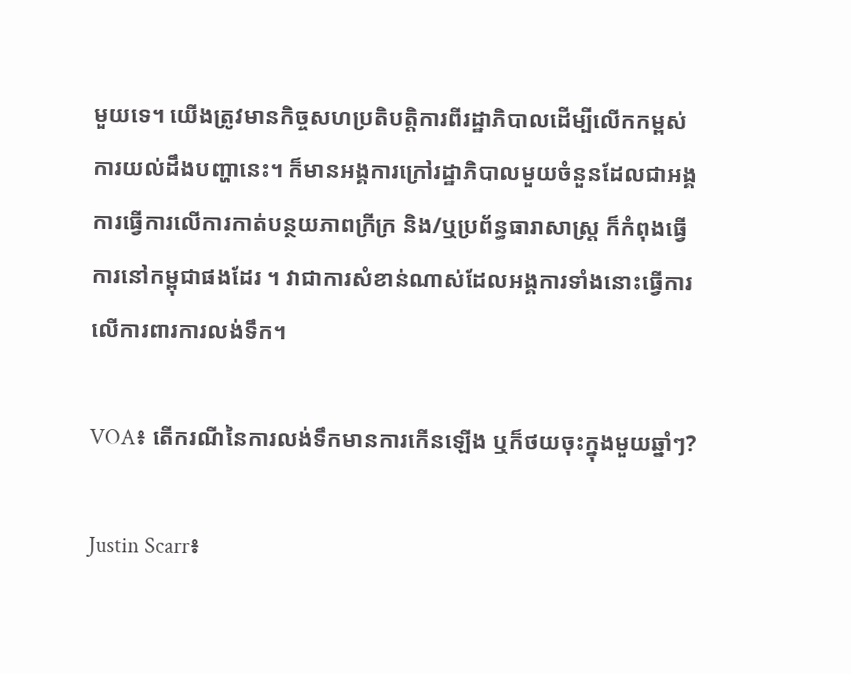មួយទេ។ យើងត្រូវមានកិច្ចសហប្រតិបត្តិការពីរដ្ឋាភិបាលដើម្បីលើកកម្ពស់ការយល់ដឹងបញ្ហានេះ។ ក៏មានអង្គការក្រៅរដ្ឋាភិបាលមួយចំនួនដែលជាអង្គការធ្វើការលើការកាត់បន្ថយភាពក្រីក្រ និង/ឬប្រព័ន្ធធារាសាស្រ្ត ក៏កំពុងធ្វើការនៅកម្ពុជាផងដែរ ។ វាជាការសំខាន់ណាស់ដែលអង្គការទាំងនោះធ្វើការលើការពារការលង់ទឹក។

VOA៖ តើករណីនៃការលង់ទឹកមានការកើនឡើង ឬក៏ថយចុះក្នុងមួយឆ្នាំៗ?

Justin Scarr៖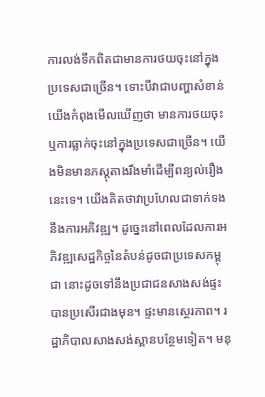ការលង់ទឹកពិតជាមានការថយចុះនៅក្នុងប្រទេសជាច្រើន។ ទោះបីវាជាបញ្ហាសំខាន់យើងកំពុងមើលឃើញថា មានការថយចុះ ឬការធ្លាក់ចុះនៅក្នុងប្រទេសជាច្រើន។ យើងមិនមានភស្តុតាងរឹងមាំដើម្បីពន្យល់រឿងនេះទេ។ យើងគិតថាវាប្រហែលជាទាក់ទងនឹងការអភិវឌ្ឍ។ ដូច្នេះនៅពេលដែលការអភិវឌ្ឍសេដ្ឋកិច្ចនៃតំបន់ដូចជាប្រទេសកម្ពុជា នោះដូចទៅនឹងប្រជាជនសាងសង់ផ្ទះបានប្រសើរជាងមុន។ ផ្ទះមានស្ថេរភាព។ រដ្ឋាភិបាលសាងសង់ស្ពានបន្ថែមទៀត។ មនុ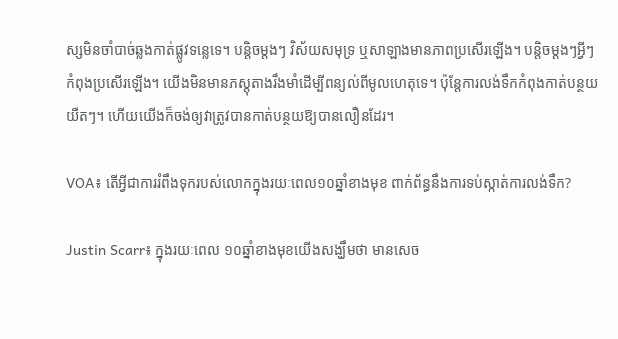ស្សមិនចាំបាច់ឆ្លងកាត់ផ្លូវទន្លេទេ។ បន្តិចម្តងៗ វិស័យសមុទ្រ ឬសាឡាងមានភាពប្រសើរឡើង។ បន្តិចម្ដងៗអ្វីៗកំពុងប្រសើរឡើង។ យើងមិនមានភស្តុតាងរឹងមាំដើម្បីពន្យល់ពីមូលហេតុទេ។ ប៉ុន្តែការលង់ទឹកកំពុងកាត់បន្ថយយឺតៗ។ ហើយយើងក៏ចង់ឲ្យវាត្រូវបានកាត់បន្ថយឱ្យបានលឿនដែរ។

VOA៖ តើអ្វីជាការរំពឹងទុករបស់លោកក្នុងរយៈពេល១០ឆ្នាំខាងមុខ ពាក់ព័ន្ធនឹងការទប់ស្កាត់ការលង់ទឹក?

Justin Scarr៖ ក្នុងរយៈពេល ១០ឆ្នាំខាងមុខយើងសង្ឃឹមថា មានសេច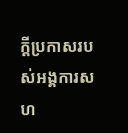ក្តីប្រកាសរបស់អង្គការសហ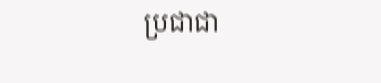ប្រជាជា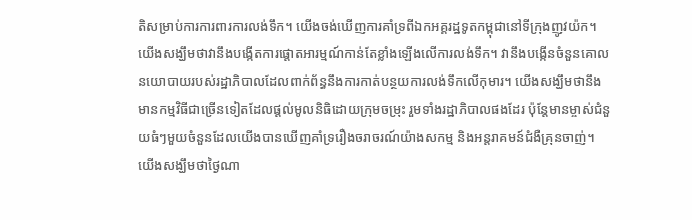តិសម្រាប់ការការពារការលង់ទឹក។ យើងចង់ឃើញការគាំទ្រពីឯកអគ្គរដ្ឋទូតកម្ពុជានៅទីក្រុងញូវយ៉ក។ យើងសង្ឃឹមថាវានឹងបង្កើតការផ្តោតអារម្មណ៍កាន់តែខ្លាំងឡើងលើការលង់ទឹក។ វានឹងបង្កើនចំនួនគោលនយោបាយរបស់រដ្ឋាភិបាលដែលពាក់ព័ន្ធនឹងការកាត់បន្ថយការលង់ទឹកលើកុមារ។ យើងសង្ឃឹមថានឹងមានកម្មវិធីជាច្រើនទៀតដែលផ្តល់មូលនិធិដោយក្រុមចម្រុះ រួមទាំងរដ្ឋាភិបាលផងដែរ ប៉ុន្តែមានម្ចាស់ជំនួយធំៗមួយចំនួនដែលយើងបានឃើញគាំទ្ររឿងចរាចរណ៍យ៉ាងសកម្ម និងអន្តរាគមន៍ជំងឺគ្រុនចាញ់។ យើងសង្ឃឹមថាថ្ងៃណា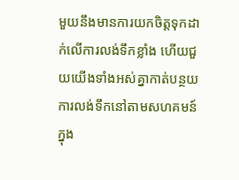មួយនឹងមានការយកចិត្តទុកដាក់លើការលង់ទឹកខ្លាំង ហើយជួយយើងទាំងអស់គ្នាកាត់បន្ថយការលង់ទឹកនៅតាមសហគមន៍ក្នុង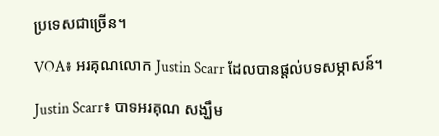ប្រទេសជាច្រើន។

VOA៖ អរគុណលោក Justin Scarr ដែលបានផ្តល់បទសម្ភាសន៍។

Justin Scarr៖ បាទអរគុណ សង្ឃឹម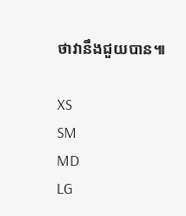ថាវានឹងជួយបាន៕

XS
SM
MD
LG